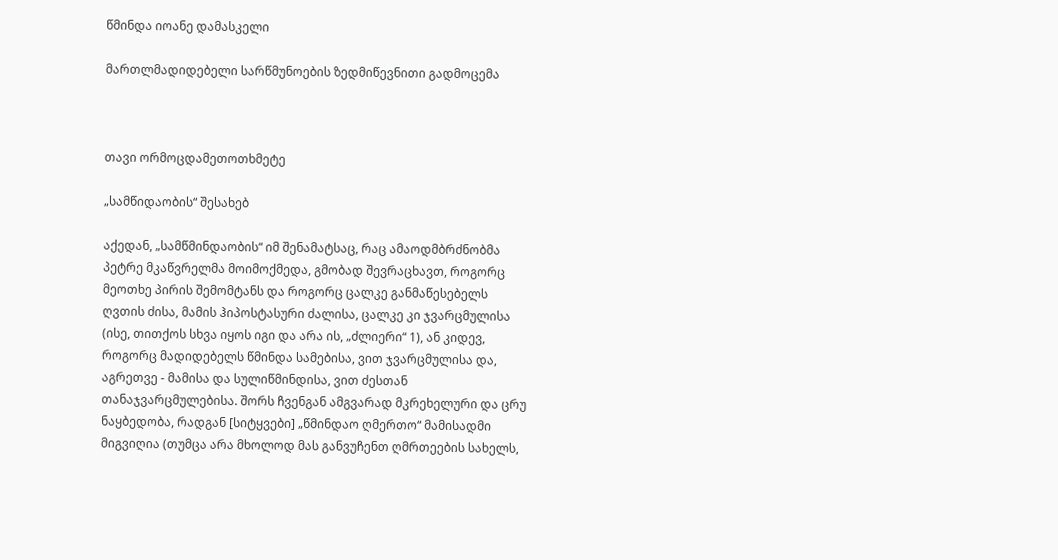წმინდა იოანე დამასკელი

მართლმადიდებელი სარწმუნოების ზედმიწევნითი გადმოცემა



თავი ორმოცდამეთოთხმეტე

„სამწიდაობის“ შესახებ

აქედან, „სამწმინდაობის“ იმ შენამატსაც, რაც ამაოდმბრძნობმა პეტრე მკაწვრელმა მოიმოქმედა, გმობად შევრაცხავთ, როგორც მეოთხე პირის შემომტანს და როგორც ცალკე განმაწესებელს ღვთის ძისა, მამის ჰიპოსტასური ძალისა, ცალკე კი ჯვარცმულისა (ისე, თითქოს სხვა იყოს იგი და არა ის, „ძლიერი“ 1), ან კიდევ, როგორც მადიდებელს წმინდა სამებისა, ვით ჯვარცმულისა და, აგრეთვე - მამისა და სულიწმინდისა, ვით ძესთან თანაჯვარცმულებისა. შორს ჩვენგან ამგვარად მკრეხელური და ცრუ ნაყბედობა, რადგან [სიტყვები] „წმინდაო ღმერთო“ მამისადმი მიგვიღია (თუმცა არა მხოლოდ მას განვუჩენთ ღმრთეების სახელს,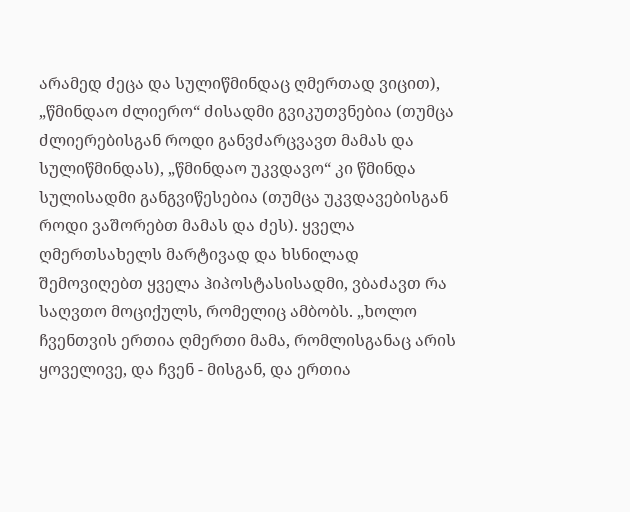არამედ ძეცა და სულიწმინდაც ღმერთად ვიცით), „წმინდაო ძლიერო“ ძისადმი გვიკუთვნებია (თუმცა ძლიერებისგან როდი განვძარცვავთ მამას და სულიწმინდას), „წმინდაო უკვდავო“ კი წმინდა სულისადმი განგვიწესებია (თუმცა უკვდავებისგან როდი ვაშორებთ მამას და ძეს). ყველა ღმერთსახელს მარტივად და ხსნილად შემოვიღებთ ყველა ჰიპოსტასისადმი, ვბაძავთ რა საღვთო მოციქულს, რომელიც ამბობს. „ხოლო ჩვენთვის ერთია ღმერთი მამა, რომლისგანაც არის ყოველივე, და ჩვენ - მისგან, და ერთია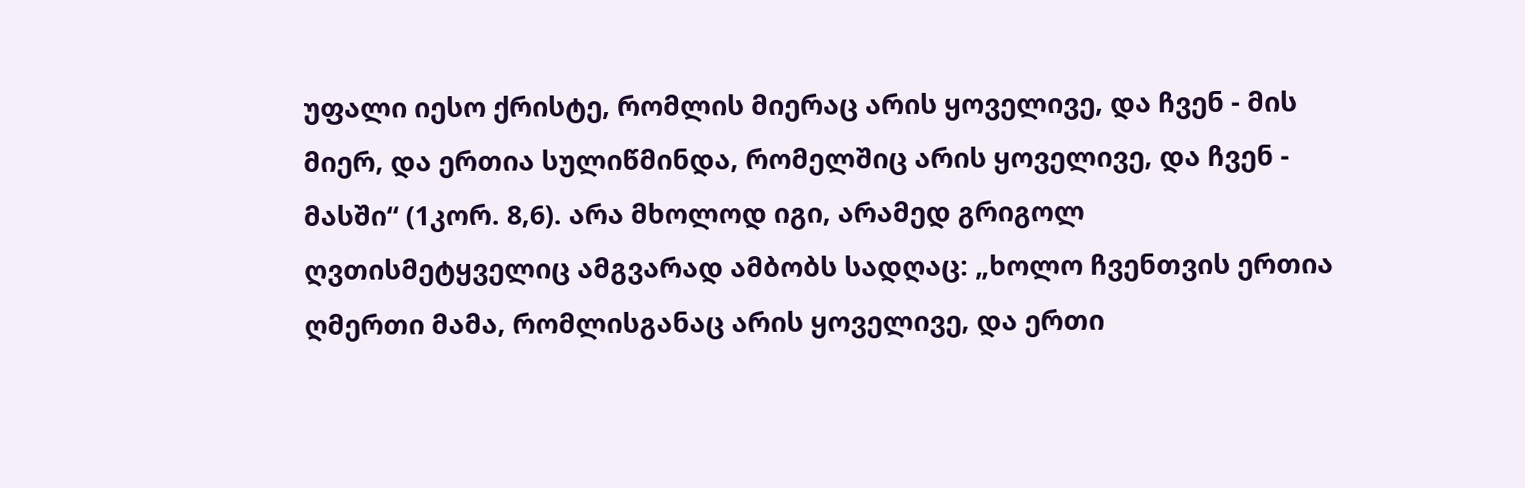უფალი იესო ქრისტე, რომლის მიერაც არის ყოველივე, და ჩვენ - მის მიერ, და ერთია სულიწმინდა, რომელშიც არის ყოველივე, და ჩვენ - მასში“ (1კორ. 8,6). არა მხოლოდ იგი, არამედ გრიგოლ ღვთისმეტყველიც ამგვარად ამბობს სადღაც: „ხოლო ჩვენთვის ერთია ღმერთი მამა, რომლისგანაც არის ყოველივე, და ერთი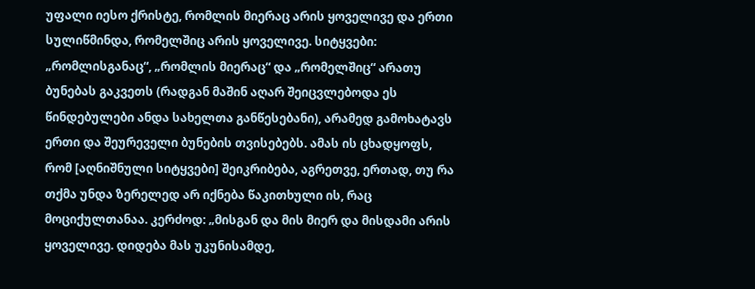უფალი იესო ქრისტე, რომლის მიერაც არის ყოველივე და ერთი სულიწმინდა, რომელშიც არის ყოველივე. სიტყვები: „რომლისგანაც“, „რომლის მიერაც“ და „რომელშიც“ არათუ ბუნებას გაკვეთს (რადგან მაშინ აღარ შეიცვლებოდა ეს წინდებულები ანდა სახელთა განწესებანი), არამედ გამოხატავს ერთი და შეურეველი ბუნების თვისებებს. ამას ის ცხადყოფს, რომ [აღნიშნული სიტყვები] შეიკრიბება, აგრეთვე, ერთად, თუ რა თქმა უნდა ზერელედ არ იქნება წაკითხული ის, რაც მოციქულთანაა. კერძოდ: „მისგან და მის მიერ და მისდამი არის ყოველივე. დიდება მას უკუნისამდე,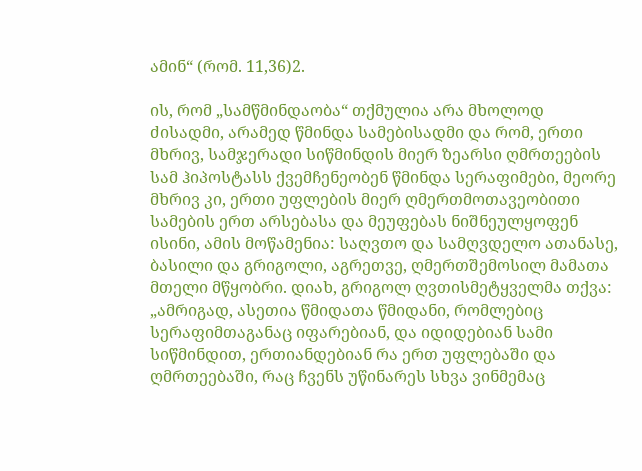ამინ“ (რომ. 11,36)2.

ის, რომ „სამწმინდაობა“ თქმულია არა მხოლოდ ძისადმი, არამედ წმინდა სამებისადმი და რომ, ერთი მხრივ, სამჯერადი სიწმინდის მიერ ზეარსი ღმრთეების სამ ჰიპოსტასს ქვემჩენეობენ წმინდა სერაფიმები, მეორე მხრივ კი, ერთი უფლების მიერ ღმერთმოთავეობითი სამების ერთ არსებასა და მეუფებას ნიშნეულყოფენ ისინი, ამის მოწამენია: საღვთო და სამღვდელო ათანასე, ბასილი და გრიგოლი, აგრეთვე, ღმერთშემოსილ მამათა მთელი მწყობრი. დიახ, გრიგოლ ღვთისმეტყველმა თქვა: „ამრიგად, ასეთია წმიდათა წმიდანი, რომლებიც სერაფიმთაგანაც იფარებიან, და იდიდებიან სამი სიწმინდით, ერთიანდებიან რა ერთ უფლებაში და ღმრთეებაში, რაც ჩვენს უწინარეს სხვა ვინმემაც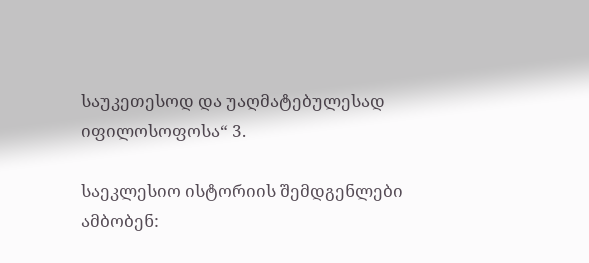საუკეთესოდ და უაღმატებულესად იფილოსოფოსა“ 3.

საეკლესიო ისტორიის შემდგენლები ამბობენ: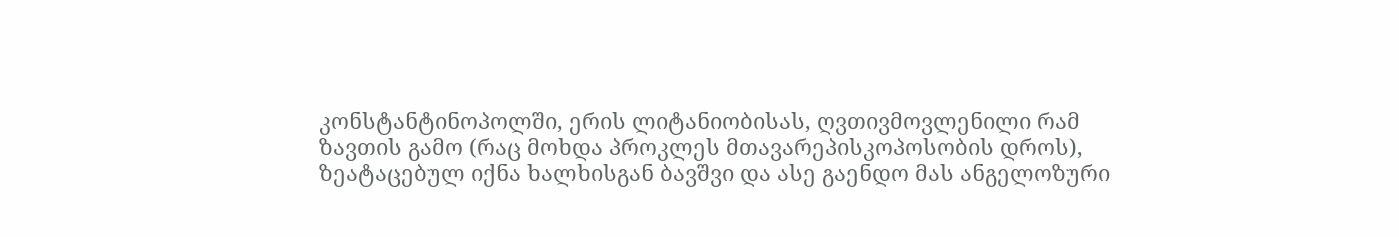კონსტანტინოპოლში, ერის ლიტანიობისას, ღვთივმოვლენილი რამ ზავთის გამო (რაც მოხდა პროკლეს მთავარეპისკოპოსობის დროს), ზეატაცებულ იქნა ხალხისგან ბავშვი და ასე გაენდო მას ანგელოზური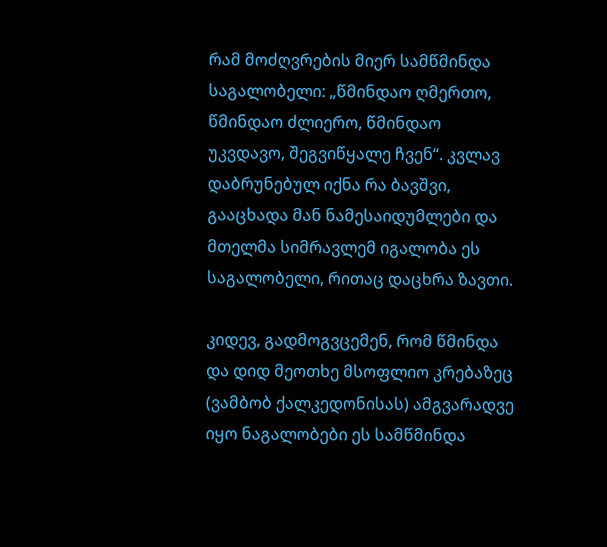რამ მოძღვრების მიერ სამწმინდა საგალობელი: „წმინდაო ღმერთო, წმინდაო ძლიერო, წმინდაო უკვდავო, შეგვიწყალე ჩვენ“. კვლავ დაბრუნებულ იქნა რა ბავშვი, გააცხადა მან ნამესაიდუმლები და მთელმა სიმრავლემ იგალობა ეს საგალობელი, რითაც დაცხრა ზავთი.

კიდევ, გადმოგვცემენ, რომ წმინდა და დიდ მეოთხე მსოფლიო კრებაზეც (ვამბობ ქალკედონისას) ამგვარადვე იყო ნაგალობები ეს სამწმინდა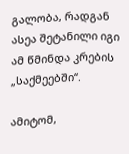გალობა, რადგან ასეა შეტანილი იგი ამ წმინდა კრების „საქმეებში“.

ამიტომ,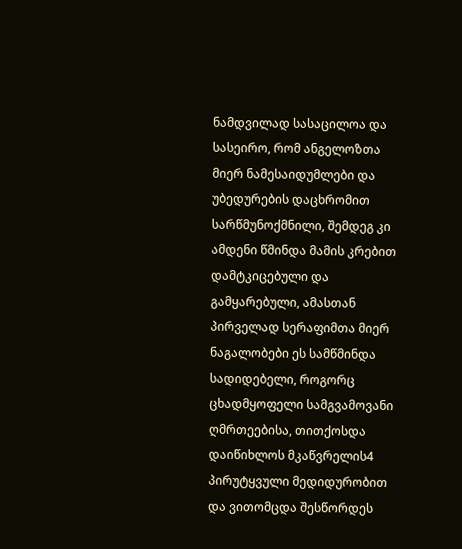ნამდვილად სასაცილოა და სასეირო, რომ ანგელოზთა მიერ ნამესაიდუმლები და უბედურების დაცხრომით სარწმუნოქმნილი, შემდეგ კი ამდენი წმინდა მამის კრებით დამტკიცებული და გამყარებული, ამასთან პირველად სერაფიმთა მიერ ნაგალობები ეს სამწმინდა სადიდებელი, როგორც ცხადმყოფელი სამგვამოვანი ღმრთეებისა, თითქოსდა დაიწიხლოს მკაწვრელის4 პირუტყვული მედიდურობით და ვითომცდა შესწორდეს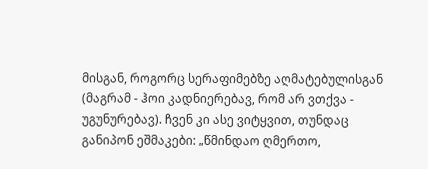მისგან, როგორც სერაფიმებზე აღმატებულისგან (მაგრამ - ჰოი კადნიერებავ, რომ არ ვთქვა - უგუნურებავ). ჩვენ კი ასე ვიტყვით, თუნდაც განიპონ ეშმაკები: „წმინდაო ღმერთო,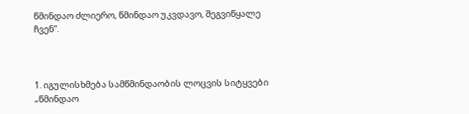წმინდაო ძლიერო, წმინდაო უკვდავო, შეგვიწყალე ჩვენ“.



1. იგულისხმება სამწმინდაობის ლოცვის სიტყვები „წმინდაო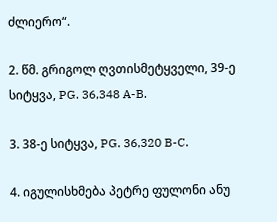ძლიერო“.

2. წმ. გრიგოლ ღვთისმეტყველი, 39-ე სიტყვა, PG. 36,348 A-B.

3. 38-ე სიტყვა, PG. 36,320 B-C.

4. იგულისხმება პეტრე ფულონი ანუ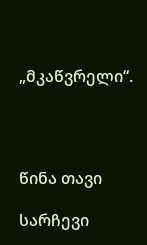„მკაწვრელი“.




წინა თავი

სარჩევი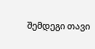შემდეგი თავი